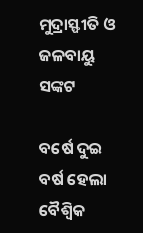ମୁଦ୍ରାସ୍ଫୀତି ଓ ଜଳବାୟୁ ସଙ୍କଟ

ବର୍ଷେ ଦୁଇ ବର୍ଷ ହେଲା ବୈଶ୍ୱିକ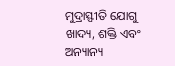ମୁଦ୍ରାସ୍ଫୀତି ଯୋଗୁ ଖାଦ୍ୟ, ଶକ୍ତି ଏବଂ ଅନ୍ୟାନ୍ୟ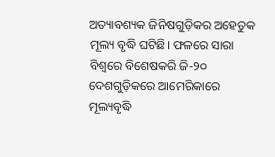ଅତ୍ୟାବଶ୍ୟକ ଜିନିଷଗୁଡ଼ିକର ଅହେତୁକ ମୂଲ୍ୟ ବୃଦ୍ଧି ଘଟିଛି। ଫଳରେ ସାରା ବିଶ୍ୱରେ ବିଶେଷକରି ଜି-୨୦ ଦେଶଗୁଡ଼ିକରେ ଆମେରିକାରେ ମୂଲ୍ୟବୃଦ୍ଧି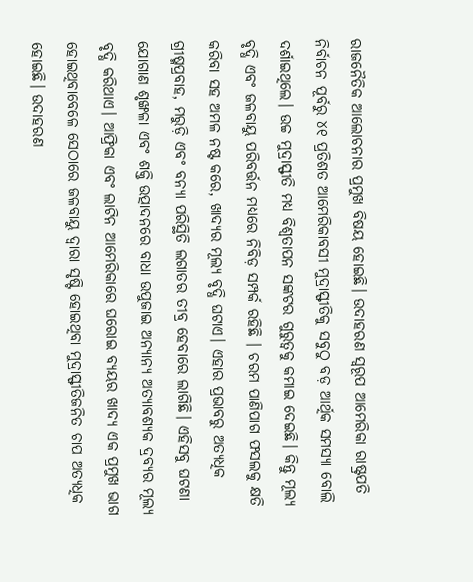ରାଜନୈତିକ ଆଲୋଚନାର ପ୍ରମୁଖ ବିଷୟ ହୋଇଛି। ଉଦାହରଣ ସ୍ବରୂପ ଆମେରିକା ରାଷ୍ଟ୍ରପତି ନିର୍ବାଚନ ପୂର୍ବରୁ ୪୧ ପ୍ରତିଶତ ଆମେରିକାବସୀ ମୁଦ୍ରାସ୍ଫୀତିକୁ ସବୁଠୁ ବଡ଼ ଆର୍ଥିକ ସମସ୍ୟା ବୋଲି ଦର୍ଶାଇଥିଲେ। ଉଚ୍ଚ ମୁଦ୍ରାସ୍ଫୀତି ମଧ୍ୟ ବିଶ୍ୱତାପନ ସଙ୍କଟର ଗୁରୁତ୍ୱକୁ କମାଇ ଦେଇଛି। କିନ୍ତୁ ମୂଲ୍ୟ ବୃଦ୍ଧି ଏବଂ ଜଳବାୟୁ ପରିବର୍ତ୍ତନ ମଧ୍ୟରେ ନିବିଡ଼ ସମ୍ପର୍କ ରହିଛି । ଚରମ ପାଣିପାଗ ଫସଲକୁ କ୍ଷତି କରିବା ସହ ଅମଳ ନଷ୍ଟ କରେ, ଖାଦ୍ୟର ମୂଲ୍ୟ ବୃଦ୍ଧି ଘଟାଏ। ଏହାର ପ୍ରଭାବରୁ ଅତ୍ୟଧିକ ଗ୍ରୀଷ୍ମପ୍ରବାହ, ମରୁଡ଼ି ଏବଂ ବନ୍ୟା ପରିସ୍ଥିତି ଲଗାତର ତୀବ୍ର ହେବାରେ ଲାଗିଛି। ଏହିସବୁ ଘଟଣା ଯୋଗାଣ ଶୃଙ୍ଖଳା ଏବଂ ଶକ୍ତି ଉତ୍ପାଦନରେ ବାଧା ଉପୁଜାଇ ଅନ୍ୟାନ୍ୟ ଅତ୍ୟାବଶ୍ୟକ ଦ୍ରବ୍ୟର ମୂଲ୍ୟ ବୃଦ୍ଧି କରିଥାଏ। ଆଫ୍ରିକା ଏବଂ ଲାଟିନ ଆମେରିକାରେ ଘରୋଇ ବ୍ୟୟର ଖାଦ୍ୟ ଏକ ପ୍ରମୁଖ ଭାଗ ହୋଇଥିବାବେଳେ ସେଠାରେ ଜଳବାୟୁ ଦ୍ୱାରା ସୃଷ୍ଟି ହୋଇଥିବା ମୁଦ୍ରାସ୍ଫୀତିଜନିତ ଚାପ ଅତ୍ୟଧିକ ହୋଇଛି। ଉଦାହରଣ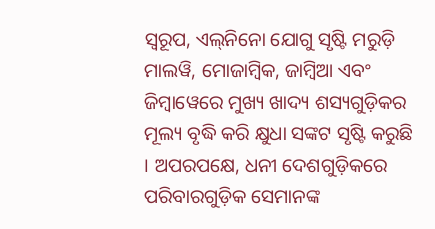ସ୍ବରୂପ, ଏଲ୍‌ନିନୋ ଯୋଗୁ ସୃଷ୍ଟି ମରୁଡ଼ି ମାଲୱି, ମୋଜାମ୍ବିକ, ଜାମ୍ବିଆ ଏବଂ ଜିମ୍ବାୱେରେ ମୁଖ୍ୟ ଖାଦ୍ୟ ଶସ୍ୟଗୁଡ଼ିକର ମୂଲ୍ୟ ବୃଦ୍ଧି କରି କ୍ଷୁଧା ସଙ୍କଟ ସୃଷ୍ଟି କରୁଛି । ଅପରପକ୍ଷେ, ଧନୀ ଦେଶଗୁଡ଼ିକରେ ପରିବାରଗୁଡ଼ିକ ସେମାନଙ୍କ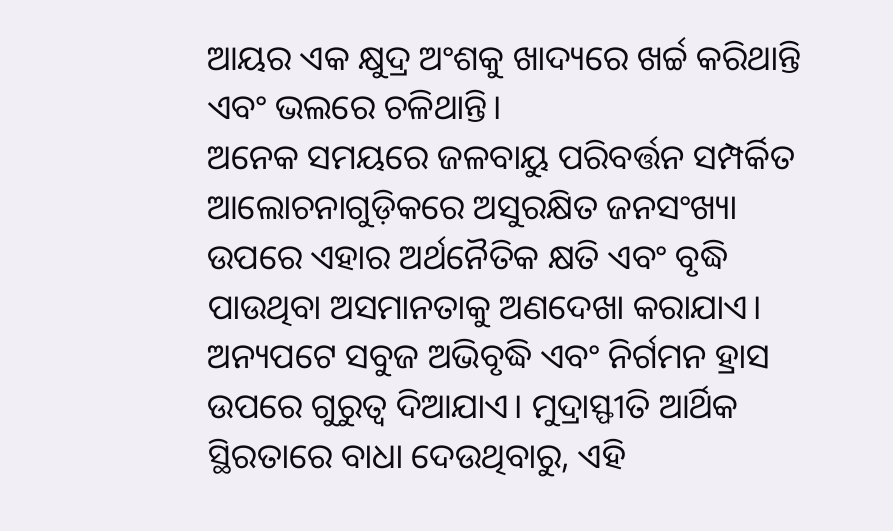ଆୟର ଏକ କ୍ଷୁଦ୍ର ଅଂଶକୁ ଖାଦ୍ୟରେ ଖର୍ଚ୍ଚ କରିଥାନ୍ତି ଏବଂ ଭଲରେ ଚଳିଥାନ୍ତି।
ଅନେକ ସମୟରେ ଜଳବାୟୁ ପରିବର୍ତ୍ତନ ସମ୍ପର୍କିତ ଆଲୋଚନାଗୁଡ଼ିକରେ ଅସୁରକ୍ଷିତ ଜନସଂଖ୍ୟା ଉପରେ ଏହାର ଅର୍ଥନୈତିକ କ୍ଷତି ଏବଂ ବୃଦ୍ଧି ପାଉଥିବା ଅସମାନତାକୁ ଅଣଦେଖା କରାଯାଏ। ଅନ୍ୟପଟେ ସବୁଜ ଅଭିବୃଦ୍ଧି ଏବଂ ନିର୍ଗମନ ହ୍ରାସ ଉପରେ ଗୁରୁତ୍ୱ ଦିଆଯାଏ। ମୁଦ୍ରାସ୍ଫୀତି ଆର୍ଥିକ ସ୍ଥିରତାରେ ବାଧା ଦେଉଥିବାରୁ, ଏହି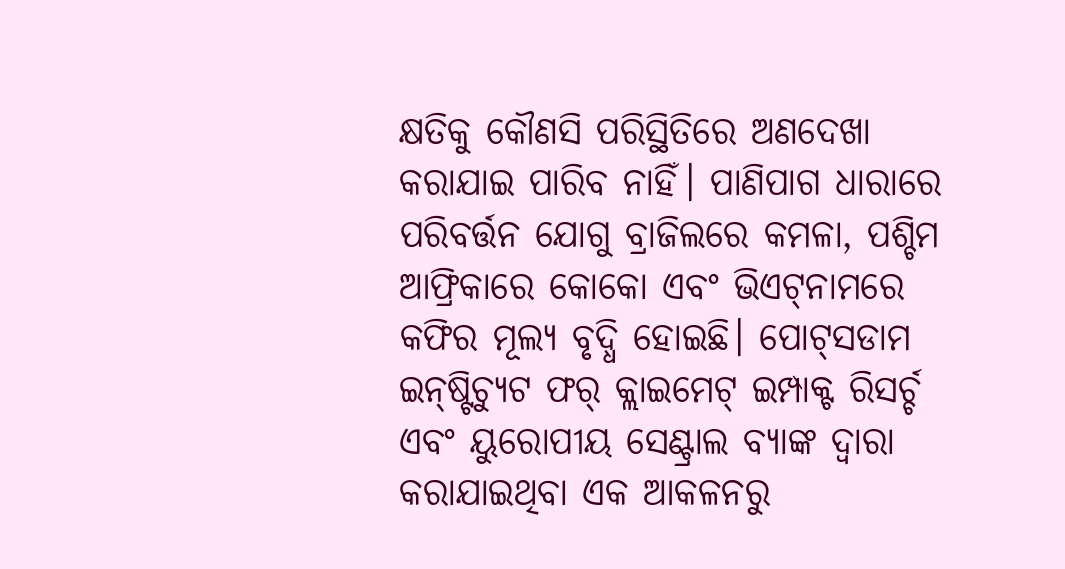କ୍ଷତିକୁ କୌଣସି ପରିସ୍ଥିତିରେ ଅଣଦେଖା କରାଯାଇ ପାରିବ ନାହିଁ। ପାଣିପାଗ ଧାରାରେ ପରିବର୍ତ୍ତନ ଯୋଗୁ ବ୍ରାଜିଲରେ କମଳା, ପଶ୍ଚିମ ଆଫ୍ରିକାରେ କୋକୋ ଏବଂ ଭିଏଟ୍‌ନାମରେ କଫିର ମୂଲ୍ୟ ବୃଦ୍ଧି ହୋଇଛି। ପୋଟ୍‌ସଡାମ ଇନ୍‌ଷ୍ଟିଚ୍ୟୁଟ ଫର୍‌ କ୍ଲାଇମେଟ୍‌ ଇମ୍ପାକ୍ଟ ରିସର୍ଚ୍ଚ ଏବଂ ୟୁରୋପୀୟ ସେଣ୍ଟ୍ରାଲ ବ୍ୟାଙ୍କ ଦ୍ୱାରା କରାଯାଇଥିବା ଏକ ଆକଳନରୁ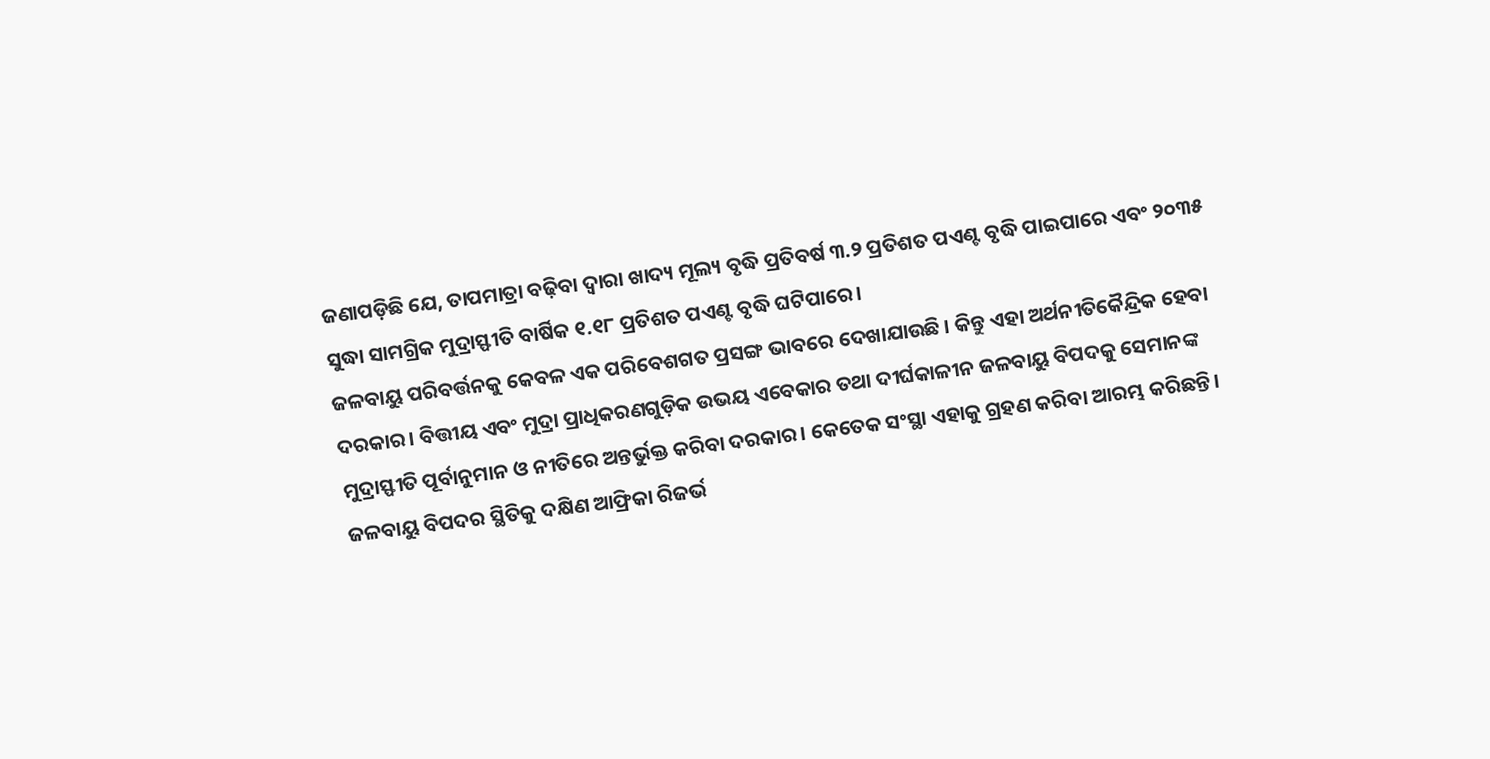ଜଣାପଡ଼ିଛି ଯେ, ତାପମାତ୍ରା ବଢ଼ିବା ଦ୍ୱାରା ଖାଦ୍ୟ ମୂଲ୍ୟ ବୃଦ୍ଧି ପ୍ରତିବର୍ଷ ୩.୨ ପ୍ରତିଶତ ପଏଣ୍ଟ ବୃଦ୍ଧି ପାଇପାରେ ଏବଂ ୨୦୩୫ ସୁଦ୍ଧା ସାମଗ୍ରିକ ମୁଦ୍ରାସ୍ଫୀତି ବାର୍ଷିକ ୧.୧୮ ପ୍ରତିଶତ ପଏଣ୍ଟ ବୃଦ୍ଧି ଘଟିପାରେ।
ଜଳବାୟୁ ପରିବର୍ତ୍ତନକୁ କେବଳ ଏକ ପରିବେଶଗତ ପ୍ରସଙ୍ଗ ଭାବରେ ଦେଖାଯାଉଛି । କିନ୍ତୁ ଏହା ଅର୍ଥନୀତିକୈନ୍ଦ୍ରିକ ହେବା ଦରକାର। ବିତ୍ତୀୟ ଏବଂ ମୁଦ୍ରା ପ୍ରାଧିକରଣଗୁଡ଼ିକ ଉଭୟ ଏବେକାର ତଥା ଦୀର୍ଘକାଳୀନ ଜଳବାୟୁ ବିପଦକୁ ସେମାନଙ୍କ ମୁଦ୍ରାସ୍ଫୀତି ପୂର୍ବାନୁମାନ ଓ ନୀତିରେ ଅନ୍ତର୍ଭୁକ୍ତ କରିବା ଦରକାର। କେତେକ ସଂସ୍ଥା ଏହାକୁ ଗ୍ରହଣ କରିବା ଆରମ୍ଭ କରିଛନ୍ତି। ଜଳବାୟୁ ବିପଦର ସ୍ଥିତିକୁ ଦକ୍ଷିଣ ଆଫ୍ରିକା ରିଜର୍ଭ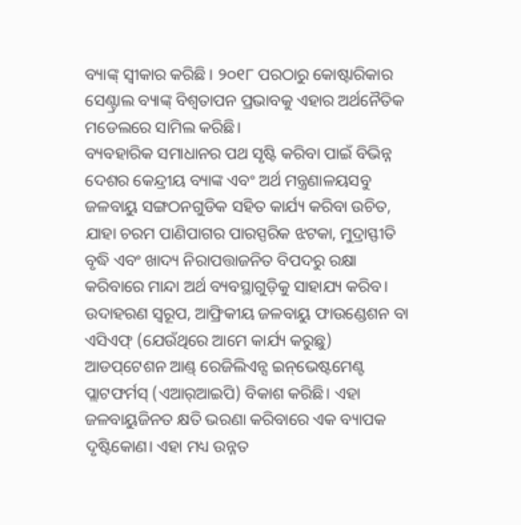ବ୍ୟାଙ୍କ୍‌ ସ୍ବୀକାର କରିଛି । ୨୦୧୮ ପରଠାରୁ କୋଷ୍ଟାରିକାର ସେଣ୍ଟ୍ରାଲ ବ୍ୟାଙ୍କ୍‌ ବିଶ୍ୱତାପନ ପ୍ରଭାବକୁ ଏହାର ଅର୍ଥନୈତିକ ମଡେଲରେ ସାମିଲ କରିଛି।
ବ୍ୟବହାରିକ ସମାଧାନର ପଥ ସୃଷ୍ଟି କରିବା ପାଇଁ ବିଭିନ୍ନ ଦେଶର କେନ୍ଦ୍ରୀୟ ବ୍ୟାଙ୍କ ଏବଂ ଅର୍ଥ ମନ୍ତ୍ରଣାଳୟସବୁ ଜଳବାୟୁ ସଙ୍ଗଠନଗୁଡିକ ସହିତ କାର୍ଯ୍ୟ କରିବା ଉଚିତ, ଯାହା ଚରମ ପାଣିପାଗର ପାରସ୍ପରିକ ଝଟକା, ମୁଦ୍ରାସ୍ଫୀତି ବୃଦ୍ଧି ଏବଂ ଖାଦ୍ୟ ନିରାପତ୍ତାଜନିତ ବିପଦରୁ ରକ୍ଷା କରିବାରେ ମାନ୍ଦା ଅର୍ଥ ବ୍ୟବସ୍ଥାଗୁଡ଼ିକୁ ସାହାଯ୍ୟ କରିବ। ଉଦାହରଣ ସ୍ବରୂପ, ଆଫ୍ରିକୀୟ ଜଳବାୟୁ ଫାଉଣ୍ଡେଶନ ବା ଏସିଏଫ୍‌ (ଯେଉଁଥିରେ ଆମେ କାର୍ଯ୍ୟ କରୁଛୁ) ଆଡପ୍‌ଟେଶନ ଆଣ୍ଡ୍‌ ରେଜିଲିଏନ୍ସ ଇନ୍‌ଭେଷ୍ଟମେଣ୍ଟ ପ୍ଲାଟଫର୍ମସ୍‌ (ଏଆର୍‌ଆଇପି) ବିକାଶ କରିଛି। ଏହା ଜଳବାୟୁଜିନତ କ୍ଷତି ଭରଣା କରିବାରେ ଏକ ବ୍ୟାପକ ଦୃଷ୍ଟିକୋଣ। ଏହା ମଧ୍ୟ ଉନ୍ନତ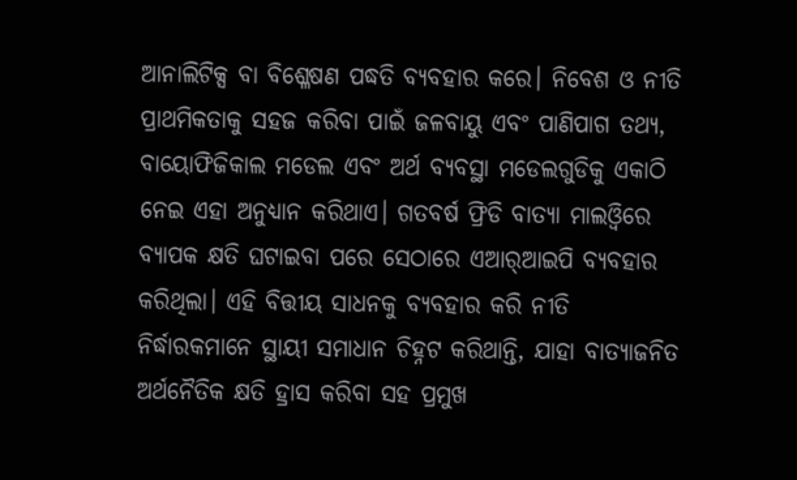ଆନାଲିଟିକ୍ସ ବା ବିଶ୍ଳେଷଣ ପଦ୍ଧତି ବ୍ୟବହାର କରେ। ନିବେଶ ଓ ନୀତି ପ୍ରାଥମିକତାକୁ ସହଜ କରିବା ପାଇଁ ଜଳବାୟୁ ଏବଂ ପାଣିପାଗ ତଥ୍ୟ, ବାୟୋଫିଜିକାଲ ମଡେଲ ଏବଂ ଅର୍ଥ ବ୍ୟବସ୍ଥା ମଡେଲଗୁଡିକୁ ଏକାଠି ନେଇ ଏହା ଅନୁଧ୍ୟାନ କରିଥାଏ। ଗତବର୍ଷ ଫ୍ରିଡି ବାତ୍ୟା ମାଲଓ୍ବିରେ ବ୍ୟାପକ କ୍ଷତି ଘଟାଇବା ପରେ ସେଠାରେ ଏଆର୍‌ଆଇପି ବ୍ୟବହାର କରିଥିଲା। ଏହି ବିତ୍ତୀୟ ସାଧନକୁ ବ୍ୟବହାର କରି ନୀତି ନିର୍ଦ୍ଧାରକମାନେ ସ୍ଥାୟୀ ସମାଧାନ ଚିହ୍ନଟ କରିଥାନ୍ତି, ଯାହା ବାତ୍ୟାଜନିତ ଅର୍ଥନୈତିକ କ୍ଷତି ହ୍ରାସ କରିବା ସହ ପ୍ରମୁଖ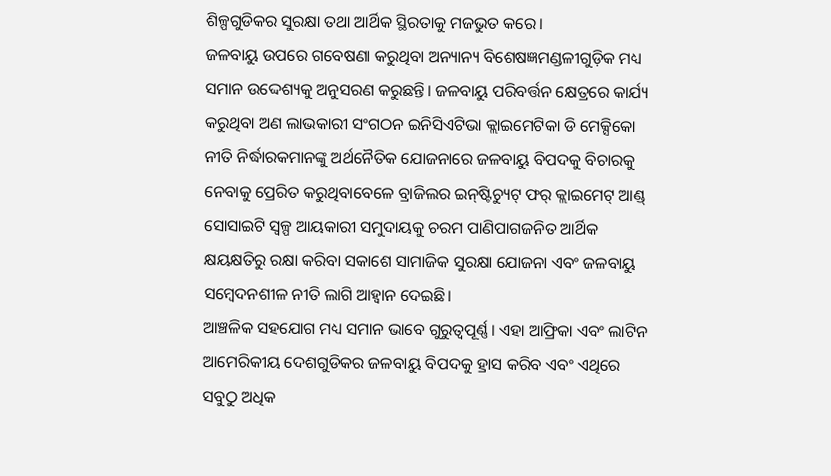ଶିଳ୍ପଗୁଡିକର ସୁରକ୍ଷା ତଥା ଆର୍ଥିକ ସ୍ଥିରତାକୁ ମଜଭୁତ କରେ।
ଜଳବାୟୁ ଉପରେ ଗବେଷଣା କରୁଥିବା ଅନ୍ୟାନ୍ୟ ବିଶେଷଜ୍ଞମଣ୍ଡଳୀଗୁଡ଼ିକ ମଧ୍ୟ ସମାନ ଉଦ୍ଦେଶ୍ୟକୁ ଅନୁସରଣ କରୁଛନ୍ତି। ଜଳବାୟୁ ପରିବର୍ତ୍ତନ କ୍ଷେତ୍ରରେ କାର୍ଯ୍ୟ କରୁଥିବା ଅଣ ଲାଭକାରୀ ସଂଗଠନ ଇନିସିଏଟିଭା କ୍ଲାଇମେଟିକା ଡି ମେକ୍ସିକୋ ନୀତି ନିର୍ଦ୍ଧାରକମାନଙ୍କୁ ଅର୍ଥନୈତିକ ଯୋଜନାରେ ଜଳବାୟୁ ବିପଦକୁ ବିଚାରକୁ ନେବାକୁ ପ୍ରେରିତ କରୁଥିବାବେଳେ ବ୍ରାଜିଲର ଇନ୍‌ଷ୍ଟିଚ୍ୟୁଟ୍‌ ଫର୍‌ କ୍ଲାଇମେଟ୍‌ ଆଣ୍ଡ୍‌ ସୋସାଇଟି ସ୍ବଳ୍ପ ଆୟକାରୀ ସମୁଦାୟକୁ ଚରମ ପାଣିପାଗଜନିତ ଆର୍ଥିକ କ୍ଷୟକ୍ଷତିରୁ ରକ୍ଷା କରିବା ସକାଶେ ସାମାଜିକ ସୁରକ୍ଷା ଯୋଜନା ଏବଂ ଜଳବାୟୁ ସମ୍ବେଦନଶୀଳ ନୀତି ଲାଗି ଆହ୍ବାନ ଦେଇଛି।
ଆଞ୍ଚଳିକ ସହଯୋଗ ମଧ୍ୟ ସମାନ ଭାବେ ଗୁରୁତ୍ୱପୂର୍ଣ୍ଣ। ଏହା ଆଫ୍ରିକା ଏବଂ ଲାଟିନ ଆମେରିକୀୟ ଦେଶଗୁଡିକର ଜଳବାୟୁ ବିପଦକୁ ହ୍ରାସ କରିବ ଏବଂ ଏଥିରେ ସବୁଠୁ ଅଧିକ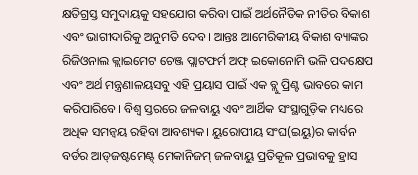କ୍ଷତିଗ୍ରସ୍ତ ସମୁଦାୟକୁ ସହଯୋଗ କରିବା ପାଇଁ ଅର୍ଥନୈତିକ ନୀତିର ବିକାଶ ଏବଂ ଭାଗୀଦାରିକୁ ଅନୁମତି ଦେବ। ଆନ୍ତଃ ଆମେରିକୀୟ ବିକାଶ ବ୍ୟାଙ୍କର ରିଜିଓନାଲ କ୍ଲାଇମେଟ ଚେଞ୍ଜ ପ୍ଲାଟଫର୍ମ ଅଫ୍‌ ଇକୋନୋମି ଭଳି ପଦକ୍ଷେପ ଏବଂ ଅର୍ଥ ମନ୍ତ୍ରଣାଳୟସବୁ ଏହି ପ୍ରୟାସ ପାଇଁ ଏକ ବ୍ଲୁ ପ୍ରିଣ୍ଟ ଭାବରେ କାମ କରିପାରିବେ। ବିଶ୍ୱ ସ୍ତରରେ ଜଳବାୟୁ ଏବଂ ଆର୍ଥିକ ସଂସ୍ଥାଗୁଡ଼ିକ ମଧ୍ୟରେ ଅଧିକ ସମନ୍ବୟ ରହିବା ଆବଶ୍ୟକ। ୟୁରୋପୀୟ ସଂଘ(ଇୟୁ)ର କାର୍ବନ ବର୍ଡର ଆଡ୍‌ଜଷ୍ଟମେଣ୍ଟ୍‌ ମେକାନିଜମ୍‌ ଜଳବାୟୁ ପ୍ରତିକୂଳ ପ୍ରଭାବକୁ ହ୍ରାସ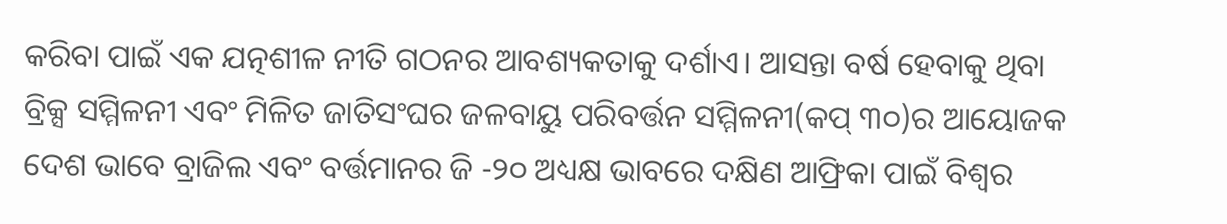କରିବା ପାଇଁ ଏକ ଯତ୍ନଶୀଳ ନୀତି ଗଠନର ଆବଶ୍ୟକତାକୁ ଦର୍ଶାଏ। ଆସନ୍ତା ବର୍ଷ ହେବାକୁ ଥିବା ବ୍ରିକ୍ସ ସମ୍ମିଳନୀ ଏବଂ ମିଳିତ ଜାତିସଂଘର ଜଳବାୟୁ ପରିବର୍ତ୍ତନ ସମ୍ମିଳନୀ(କପ୍‌ ୩୦)ର ଆୟୋଜକ ଦେଶ ଭାବେ ବ୍ରାଜିଲ ଏବଂ ବର୍ତ୍ତମାନର ଜି -୨୦ ଅଧ୍ୟକ୍ଷ ଭାବରେ ଦକ୍ଷିଣ ଆଫ୍ରିକା ପାଇଁ ବିଶ୍ୱର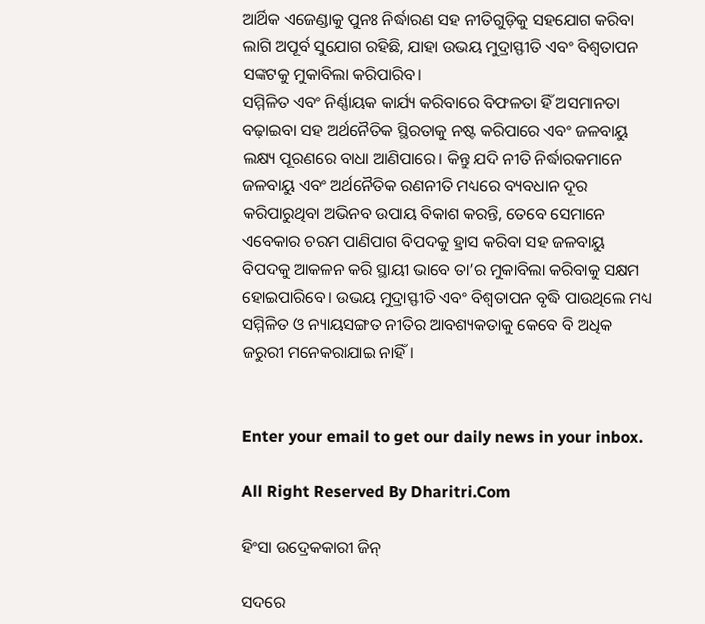ଆର୍ଥିକ ଏଜେଣ୍ଡାକୁ ପୁନଃ ନିର୍ଦ୍ଧାରଣ ସହ ନୀତିଗୁଡ଼ିକୁ ସହଯୋଗ କରିବା ଲାଗି ଅପୂର୍ବ ସୁଯୋଗ ରହିଛି, ଯାହା ଉଭୟ ମୁଦ୍ରାସ୍ଫୀତି ଏବଂ ବିଶ୍ୱତାପନ ସଙ୍କଟକୁ ମୁକାବିଲା କରିପାରିବ।
ସମ୍ମିଳିତ ଏବଂ ନିର୍ଣ୍ଣାୟକ କାର୍ଯ୍ୟ କରିବାରେ ବିଫଳତା ହିଁ ଅସମାନତା ବଢ଼ାଇବା ସହ ଅର୍ଥନୈତିକ ସ୍ଥିରତାକୁ ନଷ୍ଟ କରିପାରେ ଏବଂ ଜଳବାୟୁ ଲକ୍ଷ୍ୟ ପୂରଣରେ ବାଧା ଆଣିପାରେ। କିନ୍ତୁ ଯଦି ନୀତି ନିର୍ଦ୍ଧାରକମାନେ ଜଳବାୟୁ ଏବଂ ଅର୍ଥନୈତିକ ରଣନୀତି ମଧ୍ୟରେ ବ୍ୟବଧାନ ଦୂର କରିପାରୁଥିବା ଅଭିନବ ଉପାୟ ବିକାଶ କରନ୍ତି, ତେବେ ସେମାନେ ଏବେକାର ଚରମ ପାଣିପାଗ ବିପଦକୁ ହ୍ରାସ କରିବା ସହ ଜଳବାୟୁ ବିପଦକୁ ଆକଳନ କରି ସ୍ଥାୟୀ ଭାବେ ତା’ର ମୁକାବିଲା କରିବାକୁ ସକ୍ଷମ ହୋଇପାରିବେ। ଉଭୟ ମୁଦ୍ରାସ୍ଫୀତି ଏବଂ ବିଶ୍ୱତାପନ ବୃଦ୍ଧି ପାଉଥିଲେ ମଧ୍ୟ ସମ୍ମିଳିତ ଓ ନ୍ୟାୟସଙ୍ଗତ ନୀତିର ଆବଶ୍ୟକତାକୁ କେବେ ବି ଅଧିକ ଜରୁରୀ ମନେକରାଯାଇ ନାହିଁ।


Enter your email to get our daily news in your inbox.

All Right Reserved By Dharitri.Com

ହିଂସା ଉଦ୍ରେକକାରୀ ଜିନ୍‌

ସଦରେ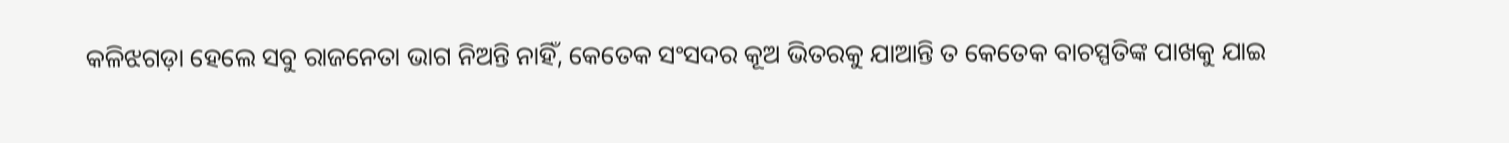କଳିଝଗଡ଼ା ହେଲେ ସବୁ ରାଜନେତା ଭାଗ ନିଅନ୍ତି ନାହିଁ, କେତେକ ସଂସଦର କୂଅ ଭିତରକୁ ଯାଆନ୍ତି ତ କେତେକ ବାଚସ୍ପତିଙ୍କ ପାଖକୁ ଯାଇ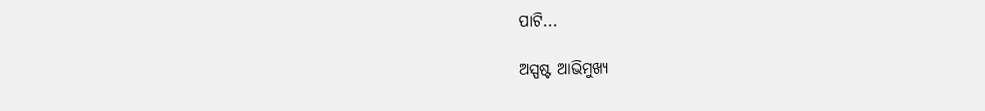ପାଟି...

ଅସ୍ପଷ୍ଟ ଆଭିମୁଖ୍ୟ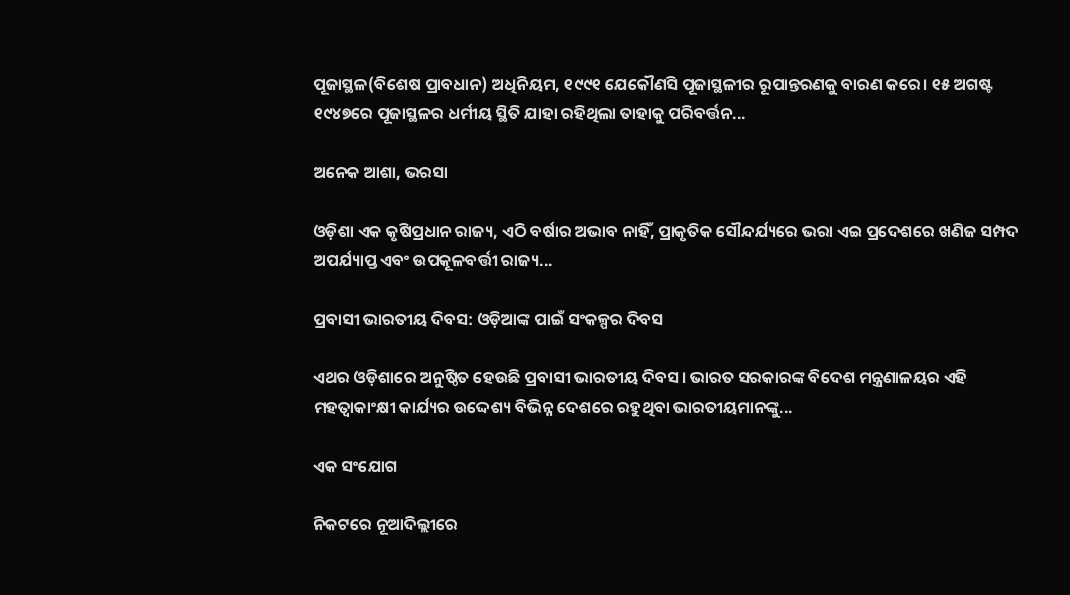ପୂଜାସ୍ଥଳ(ବିଶେଷ ପ୍ରାବଧାନ) ଅଧିନିୟମ, ୧୯୯୧ ଯେକୌଣସି ପୂଜାସ୍ଥଳୀର ରୂପାନ୍ତରଣକୁ ବାରଣ କରେ। ୧୫ ଅଗଷ୍ଟ ୧୯୪୭ରେ ପୂଜାସ୍ଥଳର ଧର୍ମୀୟ ସ୍ଥିତି ଯାହା ରହିଥିଲା ତାହାକୁ ପରିବର୍ତ୍ତନ...

ଅନେକ ଆଶା, ଭରସା

ଓଡ଼ିଶା ଏକ କୃଷିପ୍ରଧାନ ରାଜ୍ୟ, ଏଠି ବର୍ଷାର ଅଭାବ ନାହିଁ, ପ୍ରାକୃତିକ ସୌନ୍ଦର୍ଯ୍ୟରେ ଭରା ଏଇ ପ୍ରଦେଶରେ ଖଣିଜ ସମ୍ପଦ ଅପର୍ଯ୍ୟାପ୍ତ ଏବଂ ଉପକୂଳବର୍ତ୍ତୀ ରାଜ୍ୟ...

ପ୍ରବାସୀ ଭାରତୀୟ ଦିବସ: ଓଡ଼ିଆଙ୍କ ପାଇଁ ସଂକଳ୍ପର ଦିବସ

ଏଥର ଓଡ଼ିଶାରେ ଅନୁଷ୍ଠିତ ହେଉଛି ପ୍ରବାସୀ ଭାରତୀୟ ଦିବସ। ଭାରତ ସରକାରଙ୍କ ବିଦେଶ ମନ୍ତ୍ରଣାଳୟର ଏହି ମହତ୍ୱାକାଂକ୍ଷୀ କାର୍ଯ୍ୟର ଉଦ୍ଦେଶ୍ୟ ବିଭିନ୍ନ ଦେଶରେ ରହୁଥିବା ଭାରତୀୟମାନଙ୍କୁ...

ଏକ ସଂଯୋଗ

ନିକଟରେ ନୂଆଦିଲ୍ଲୀରେ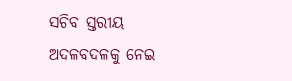ସଚିବ ସ୍ତରୀୟ ଅଦଳବଦଳକୁ ନେଇ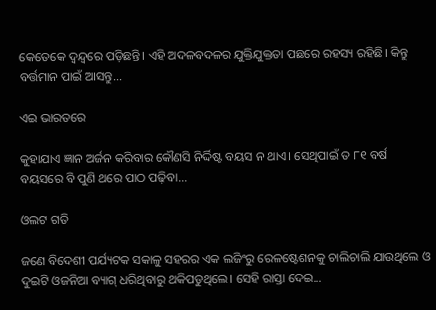କେତେକେ ଦ୍ୱନ୍ଦ୍ୱରେ ପଡ଼ିଛନ୍ତି। ଏହି ଅଦଳବଦଳର ଯୁକ୍ତିଯୁକ୍ତତା ପଛରେ ରହସ୍ୟ ରହିଛି। କିନ୍ତୁ ବର୍ତ୍ତମାନ ପାଇଁ ଆସନ୍ତୁ...

ଏଇ ଭାରତରେ

କୁହାଯାଏ ଜ୍ଞାନ ଅର୍ଜନ କରିବାର କୌଣସି ନିର୍ଦ୍ଦିଷ୍ଟ ବୟସ ନ ଥାଏ। ସେଥିପାଇଁ ତ ୮୧ ବର୍ଷ ବୟସରେ ବି ପୁଣି ଥରେ ପାଠ ପଢ଼ିବା...

ଓଲଟ ଗତି

ଜଣେ ବିଦେଶୀ ପର୍ଯ୍ୟଟକ ସକାଳୁ ସହରର ଏକ ଲଜିଂରୁ ରେଳଷ୍ଟେଶନକୁ ଚାଲିଚାଲି ଯାଉଥିଲେ ଓ ଦୁଇଟି ଓଜନିଆ ବ୍ୟାଗ୍‌ ଧରିଥିବାରୁ ଥକିପଡୁଥିଲେ। ସେହି ରାସ୍ତା ଦେଇ...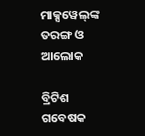ମାକ୍ସୱେଲ୍‌ଙ୍କ ତରଙ୍ଗ ଓ ଆଲୋକ

ବ୍ରିଟିଶ ଗବେଷକ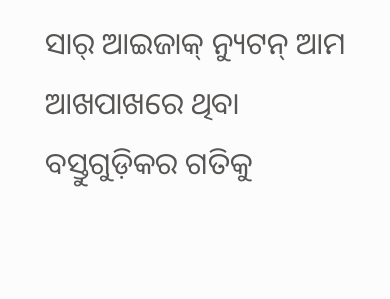ସାର୍‌ ଆଇଜାକ୍‌ ନ୍ୟୁଟନ୍‌ ଆମ ଆଖପାଖରେ ଥିବା ବସ୍ତୁଗୁଡ଼ିକର ଗତିକୁ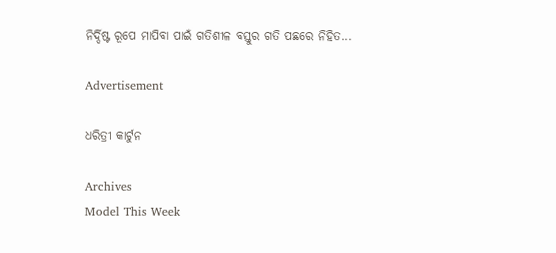ନିର୍ଦ୍ଦିଷ୍ଟ ରୂପେ ମାପିବା ପାଇଁ ଗତିଶୀଳ ବସ୍ତୁର ଗତି ପଛରେ ନିହିତ...

Advertisement

ଧରିତ୍ରୀ କାର୍ଟୁନ

Archives
Model This Week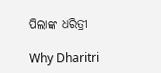ପିଲାଙ୍କ ଧରିତ୍ରୀ

Why Dharitri